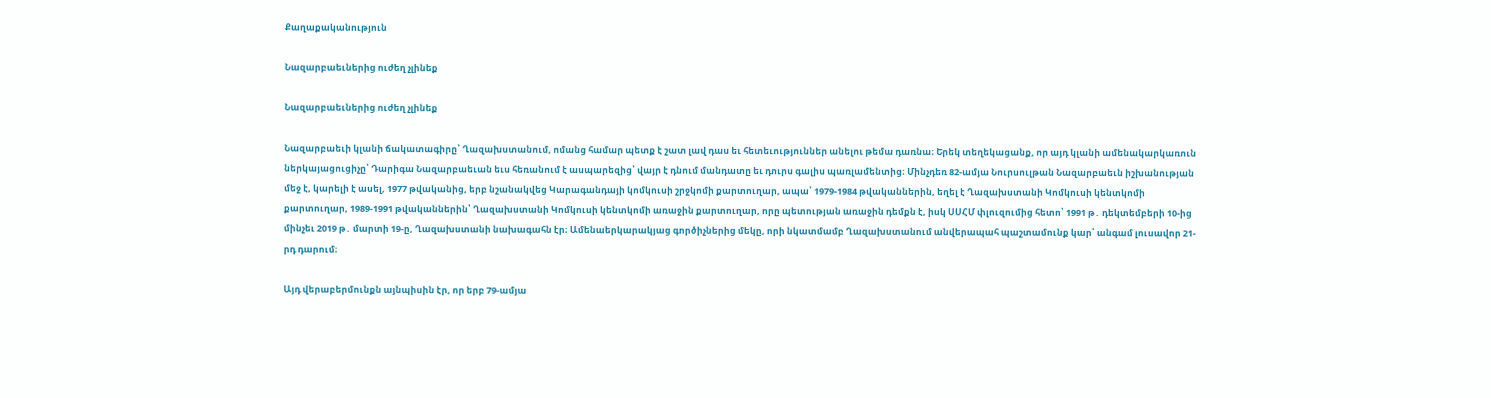Քաղաքականություն

Նազարբաեւներից ուժեղ չլինեք

Նազարբաեւներից ուժեղ չլինեք

Նազարբաեւի կլանի ճակատագիրը՝ Ղազախստանում, ոմանց համար պետք է շատ լավ դաս եւ հետեւություններ անելու թեմա դառնա։ Երեկ տեղեկացանք, որ այդ կլանի ամենակարկառուն ներկայացուցիչը՝ Դարիգա Նազարբաեւան եւս հեռանում է ասպարեզից՝ վայր է դնում մանդատը եւ դուրս գալիս պառլամենտից։ Մինչդեռ 82-ամյա Նուրսուլթան Նազարբաեւն իշխանության մեջ է, կարելի է ասել, 1977 թվականից, երբ նշանակվեց Կարագանդայի կոմկուսի շրջկոմի քարտուղար, ապա՝ 1979-1984 թվականներին, եղել է Ղազախստանի Կոմկուսի կենտկոմի քարտուղար, 1989-1991 թվականներին՝ Ղազախստանի Կոմկուսի կենտկոմի առաջին քարտուղար, որը պետության առաջին դեմքն է, իսկ ՍՍՀՄ փլուզումից հետո՝ 1991 թ․ դեկտեմբերի 10-ից մինչեւ 2019 թ․ մարտի 19-ը, Ղազախստանի նախագահն էր։ Ամենաերկարակյաց գործիչներից մեկը, որի նկատմամբ Ղազախստանում անվերապահ պաշտամունք կար՝ անգամ լուսավոր 21-րդ դարում։

Այդ վերաբերմունքն այնպիսին էր, որ երբ 79-ամյա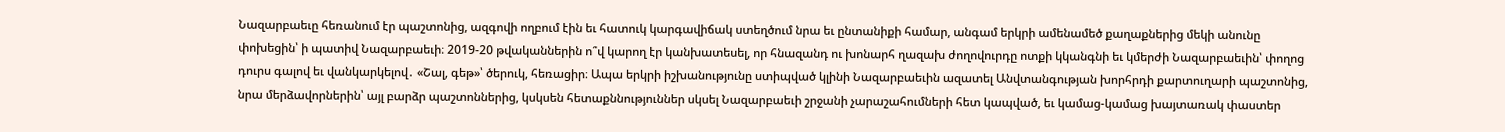Նազարբաեւը հեռանում էր պաշտոնից, ազգովի ողբում էին եւ հատուկ կարգավիճակ ստեղծում նրա եւ ընտանիքի համար, անգամ երկրի ամենամեծ քաղաքներից մեկի անունը փոխեցին՝ ի պատիվ Նազարբաեւի։ 2019-20 թվականներին ո՞վ կարող էր կանխատեսել, որ հնազանդ ու խոնարհ ղազախ ժողովուրդը ոտքի կկանգնի եւ կմերժի Նազարբաեւին՝ փողոց դուրս գալով եւ վանկարկելով․ «Շալ, գեթ»՝ ծերուկ, հեռացիր։ Ապա երկրի իշխանությունը ստիպված կլինի Նազարբաեւին ազատել Անվտանգության խորհրդի քարտուղարի պաշտոնից, նրա մերձավորներին՝ այլ բարձր պաշտոններից, կսկսեն հետաքննություններ սկսել Նազարբաեւի շրջանի չարաշահումների հետ կապված, եւ կամաց-կամաց խայտառակ փաստեր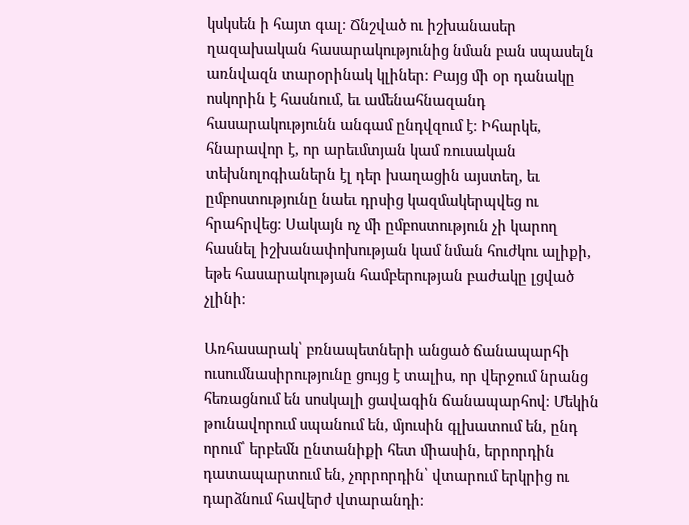կսկսեն ի հայտ գալ։ Ճնշված ու իշխանասեր ղազախական հասարակությունից նման բան սպասելն առնվազն տարօրինակ կլիներ։ Բայց մի օր դանակը ոսկորին է հասնում, եւ ամենահնազանդ հասարակությունն անգամ ընդվզում է։ Իհարկե, հնարավոր է, որ արեւմտյան կամ ռուսական տեխնոլոգիաներն էլ դեր խաղացին այստեղ, եւ ըմբոստությունը նաեւ դրսից կազմակերպվեց ու հրահրվեց։ Սակայն ոչ մի ըմբոստություն չի կարող հասնել իշխանափոխության կամ նման հուժկու ալիքի, եթե հասարակության համբերության բաժակը լցված չլինի։

Առհասարակ՝ բռնապետների անցած ճանապարհի ուսումնասիրությունը ցույց է տալիս, որ վերջում նրանց հեռացնում են սոսկալի ցավագին ճանապարհով։ Մեկին թունավորում սպանում են, մյուսին գլխատում են, ընդ որում՝ երբեմն ընտանիքի հետ միասին, երրորդին դատապարտում են, չորրորդին՝ վտարում երկրից ու դարձնում հավերժ վտարանդի։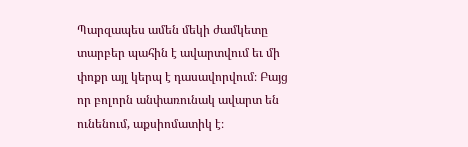Պարզապես ամեն մեկի ժամկետը տարբեր պահին է ավարտվում եւ մի փոքր այլ կերպ է դասավորվում։ Բայց որ բոլորն անփառունակ ավարտ են ունենում, աքսիոմատիկ է։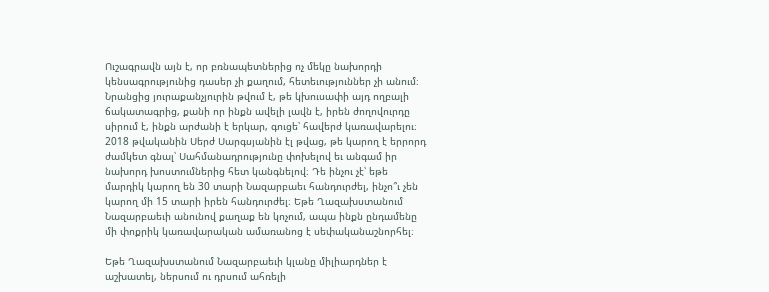Ուշագրավն այն է, որ բռնապետներից ոչ մեկը նախորդի կենսագրությունից դասեր չի քաղում, հետեւություններ չի անում։ Նրանցից յուրաքանչյուրին թվում է, թե կխուսափի այդ ողբալի ճակատագրից, քանի որ ինքն ավելի լավն է, իրեն ժողովուրդը սիրում է, ինքն արժանի է երկար, գուցե՝ հավերժ կառավարելու։ 2018 թվականին Սերժ Սարգսյանին էլ թվաց, թե կարող է երրորդ ժամկետ գնալ՝ Սահմանադրությունը փոխելով եւ անգամ իր նախորդ խոստումներից հետ կանգնելով։ Դե ինչու չէ՝ եթե մարդիկ կարող են 30 տարի Նազարբաեւ հանդուրժել, ինչո՞ւ չեն կարող մի 15 տարի իրեն հանդուրժել։ Եթե Ղազախստանում Նազարբաեւի անունով քաղաք են կոչում, ապա ինքն ընդամենը մի փոքրիկ կառավարական ամառանոց է սեփականաշնորհել։

Եթե Ղազախստանում Նազարբաեւի կլանը միլիարդներ է աշխատել, ներսում ու դրսում ահռելի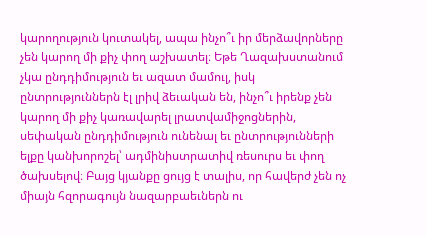կարողություն կուտակել, ապա ինչո՞ւ իր մերձավորները չեն կարող մի քիչ փող աշխատել։ Եթե Ղազախստանում չկա ընդդիմություն եւ ազատ մամուլ, իսկ ընտրություններն էլ լրիվ ձեւական են, ինչո՞ւ իրենք չեն կարող մի քիչ կառավարել լրատվամիջոցներին, սեփական ընդդիմություն ունենալ եւ ընտրությունների ելքը կանխորոշել՝ ադմինիստրատիվ ռեսուրս եւ փող ծախսելով։ Բայց կյանքը ցույց է տալիս, որ հավերժ չեն ոչ միայն հզորագույն նազարբաեւներն ու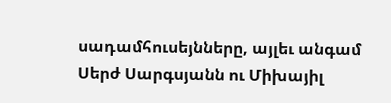սադամհուսեյնները, այլեւ անգամ Սերժ Սարգսյանն ու Միխայիլ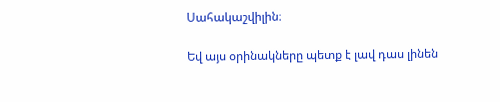Սահակաշվիլին։

Եվ այս օրինակները պետք է լավ դաս լինեն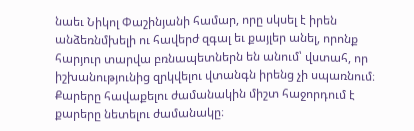նաեւ Նիկոլ Փաշինյանի համար, որը սկսել է իրեն անձեռնմխելի ու հավերժ զգալ եւ քայլեր անել, որոնք հարյուր տարվա բռնապետներն են անում՝ վստահ, որ իշխանությունից զրկվելու վտանգն իրենց չի սպառնում։ Քարերը հավաքելու ժամանակին միշտ հաջորդում է քարերը նետելու ժամանակը։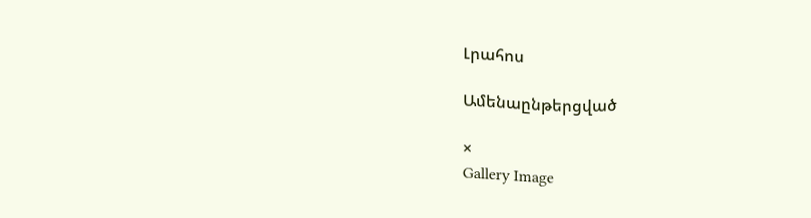Լրահոս

Ամենաընթերցված

×
Gallery Image